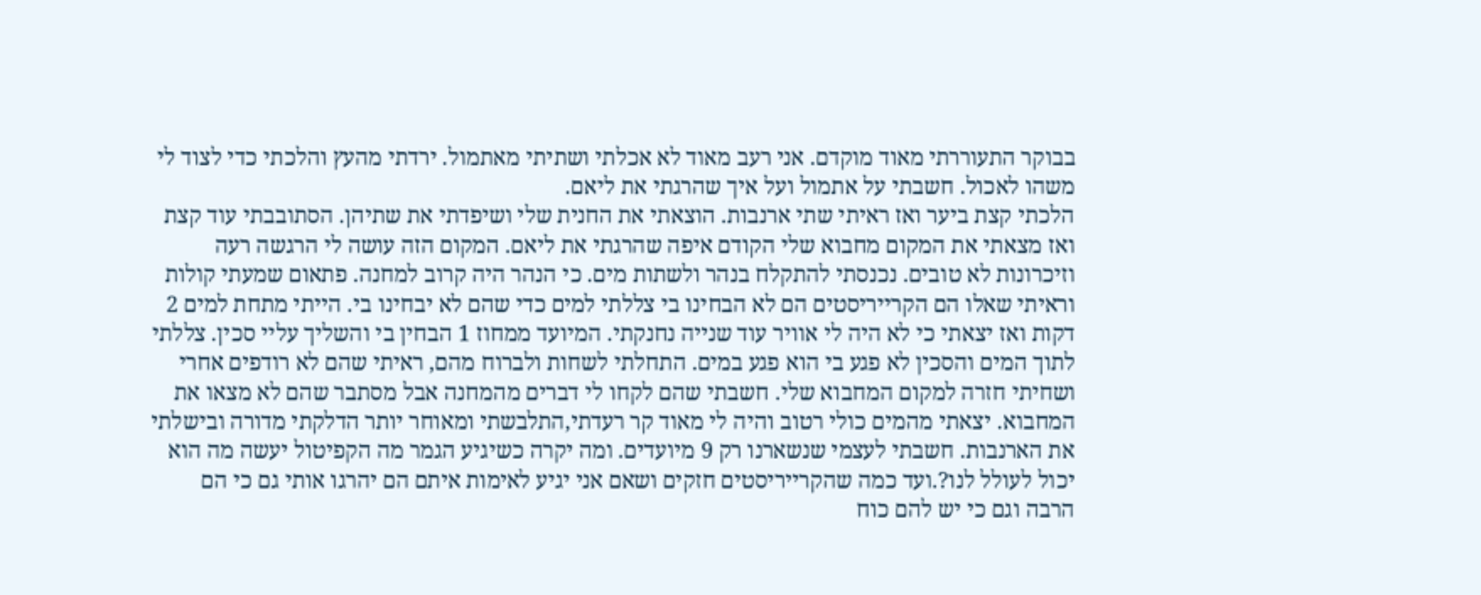בבוקר התעוררתי מאוד מוקדם. אני רעב מאוד לא אכלתי ושתיתי מאתמול. ירדתי מהעץ והלכתי כדי לצוד לי משהו לאכול. חשבתי על אתמול ועל איך שהרגתי את ליאם.
הלכתי קצת ביער ואז ראיתי שתי ארנבות. הוצאתי את החנית שלי ושיפדתי את שתיהן. הסתובבתי עוד קצת ואז מצאתי את המקום מחבוא שלי הקודם איפה שהרגתי את ליאם. המקום הזה עושה לי הרגשה רעה וזיכרונות לא טובים. נכנסתי להתקלח בנהר ולשתות מים. כי הנהר היה קרוב למחנה. פתאום שמעתי קולות וראיתי שאלו הם הקרייריסטים הם לא הבחינו בי צללתי למים כדי שהם לא יבחינו בי. הייתי מתחת למים 2 דקות ואז יצאתי כי לא היה לי אוויר עוד שנייה נחנקתי. המיועד ממחוז 1 הבחין בי והשליך עליי סכין. צללתי לתוך המים והסכין לא פגע בי הוא פגע במים. התחלתי לשחות ולברוח מהם, ראיתי שהם לא רודפים אחרי ושחיתי חזרה למקום המחבוא שלי. חשבתי שהם לקחו לי דברים מהמחנה אבל מסתבר שהם לא מצאו את המחבוא. יצאתי מהמים כולי רטוב והיה לי מאוד קר רעדתי,התלבשתי ומאוחר יותר הדלקתי מדורה ובישלתי את הארנבות. חשבתי לעצמי שנשארנו רק 9 מיועדים. ומה יקרה כשיגיע הגמר מה הקפיטול יעשה מה הוא יכול לעולל לנו?.ועד כמה שהקרייריסטים חזקים ושאם אני יגיע לאימות איתם הם יהרגו אותי גם כי הם הרבה וגם כי יש להם כוח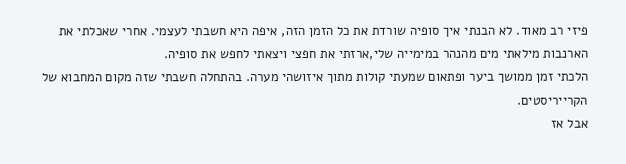פיזי רב מאוד. לא הבנתי איך סופיה שורדת את כל הזמן הזה, איפה היא חשבתי לעצמי. אחרי שאכלתי את הארנבות מילאתי מים מהנהר במימייה שלי,ארזתי את חפצי ויצאתי לחפש את סופיה.
הלכתי זמן ממושך ביער ופתאום שמעתי קולות מתוך איזושהי מערה. בהתחלה חשבתי שזה מקום המחבוא של הקרייריסטים.
אבל אז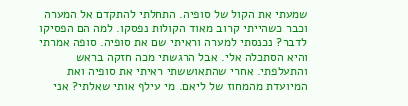שמעתי את הקול של סופיה. התחלתי להתקדם אל המערה וכבר כשהייתי קרוב מאוד הקולות נפסקו. למה הם הפסיקו לדבר? נכנסתי למערה וראיתי שם את סופיה. סופה אמרתי והיא הסתכלה אלי. אבל הרגשתי מכה חזקה בראש והתעלפתי. אחרי שהתאוששתי ראיתי את סופיה ואת המיועדת מהמחוז של ליאם. מי עילף אותי שאלתי? אני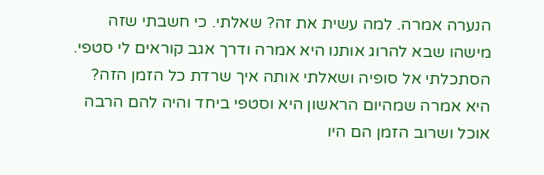הנערה אמרה. למה עשית את זה? שאלתי. כי חשבתי שזה מישהו שבא להרוג אותנו היא אמרה ודרך אגב קוראים לי סטפי. הסתכלתי אל סופיה ושאלתי אותה איך שרדת כל הזמן הזה? היא אמרה שמהיום הראשון היא וסטפי ביחד והיה להם הרבה אוכל ושרוב הזמן הם היו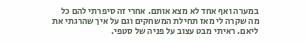במערה ואף אחד לא מצא אותם. אחרי זה סיפרתי להם כל מה שקרה לי מאז תחילת המשחקים וגם על איך שהרגתי את ליאם. ראיתי מבט עצוב על פניה של סטפי.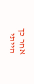אחר כך הייתי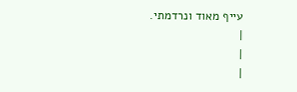עייף מאוד ונרדמתי.
|
|
|